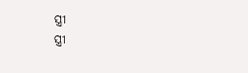ସ୍ତ୍ରୀ
ସ୍ତ୍ରୀ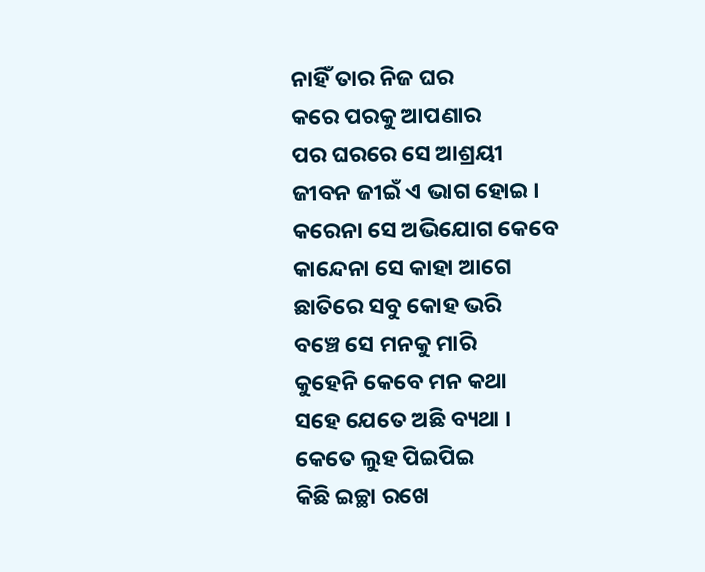ନାହିଁ ତାର ନିଜ ଘର
କରେ ପରକୁ ଆପଣାର
ପର ଘରରେ ସେ ଆଶ୍ରୟୀ
ଜୀବନ ଜୀଇଁ ଏ ଭାଗ ହୋଇ ।
କରେନା ସେ ଅଭିଯୋଗ କେବେ
କାନ୍ଦେନା ସେ କାହା ଆଗେ
ଛାତିରେ ସବୁ କୋହ ଭରି
ବଞ୍ଚେ ସେ ମନକୁ ମାରି
କୁହେନି କେବେ ମନ କଥା
ସହେ ଯେତେ ଅଛି ବ୍ୟଥା ।
କେତେ ଲୁହ ପିଇପିଇ
କିଛି ଇଚ୍ଛା ରଖେ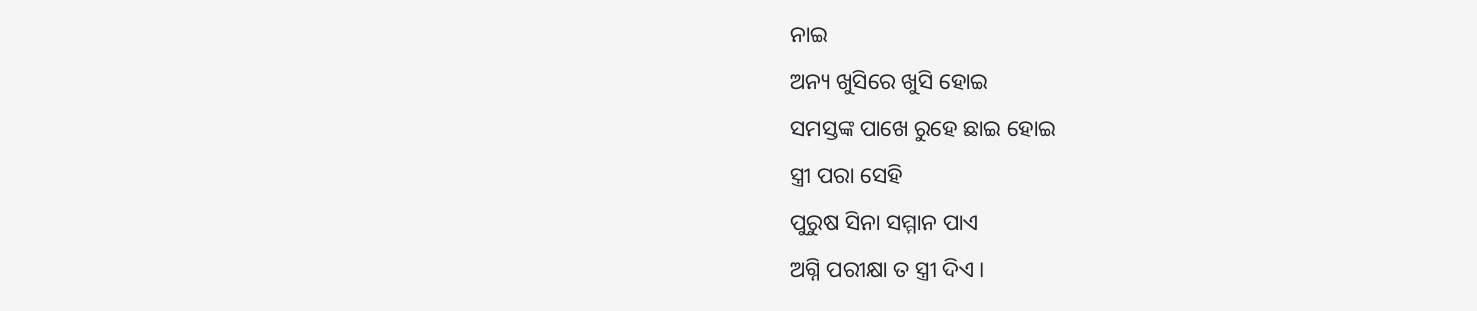ନାଇ
ଅନ୍ୟ ଖୁସିରେ ଖୁସି ହୋଇ
ସମସ୍ତଙ୍କ ପାଖେ ରୁହେ ଛାଇ ହୋଇ
ସ୍ତ୍ରୀ ପରା ସେହି
ପୁରୁଷ ସିନା ସମ୍ମାନ ପାଏ
ଅଗ୍ନି ପରୀକ୍ଷା ତ ସ୍ତ୍ରୀ ଦିଏ ।